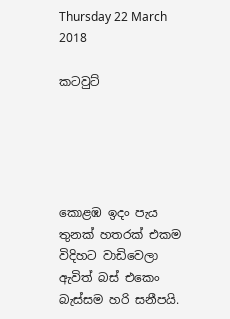Thursday 22 March 2018

කටවුට්





කොළඹ ඉදං පැය තුනක් හතරක් එකම විදිහට වාඩිවෙලා ඇවිත් බස් එකෙං බැස්සම හරි සනීපයි.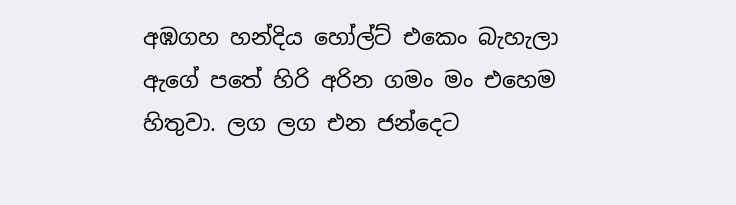අඹගහ හන්දිය හෝල්ට් එකෙං බැහැලා ඇගේ පතේ හිරි අරින ගමං මං එහෙම හිතුවා. ලග ලග එන ජන්දෙට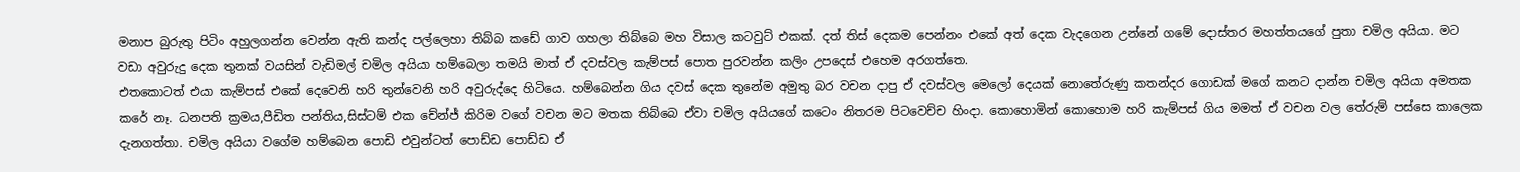මනාප බුරුතු පිටිං අහුලගන්න වෙන්න ඇති කන්ද පල්ලෙහා තිබ්බ කඩේ ගාව ගහලා තිබ්බෙ මහ විසාල කටවුට් එකක්. දත් තිස් දෙකම පෙන්නං එකේ අත් දෙක වැදගෙන උන්නේ ගමේ දොස්තර මහත්තයගේ පුතා චමිල අයියා. මට වඩා අවුරුදු දෙක තුනක් වයසින් වැඩිමල් චමිල අයියා හම්බෙලා තමයි මාත් ඒ දවස්වල කැම්පස් පොත පුරවන්න කලිං උපදෙස් එහෙම අරගත්තෙ.
එතකොටත් එයා කැම්පස් එකේ දෙවෙනි හරි තුන්වෙනි හරි අවුරුද්දෙ හිටියෙ. හම්බෙන්න ගිය දවස් දෙක තුනේම අමුතු බර වචන දාපු ඒ දවස්වල මෙලෝ දෙයක් නොතේරුණු කතන්දර ගොඩක් මගේ කනට දාන්න චමිල අයියා අමතක කරේ නෑ. ධනපති ක්‍රමය,පීඩිත පන්තිය,සිස්ටම් එක චේන්ජ් කිරිම වගේ වචන මට මතක තිබ්බෙ ඒවා චමිල අයියගේ කටෙං නිතරම පිටවෙච්ච හිංදා. කොහොමින් කොහොම හරි කැම්පස් ගිය මමත් ඒ වචන වල තේරුම් පස්සෙ කාලෙක දැනගත්තා. චමිල අයියා වගේම හම්බෙන පොඩි එවුන්ටත් පොඩ්ඩ පොඩ්ඩ ඒ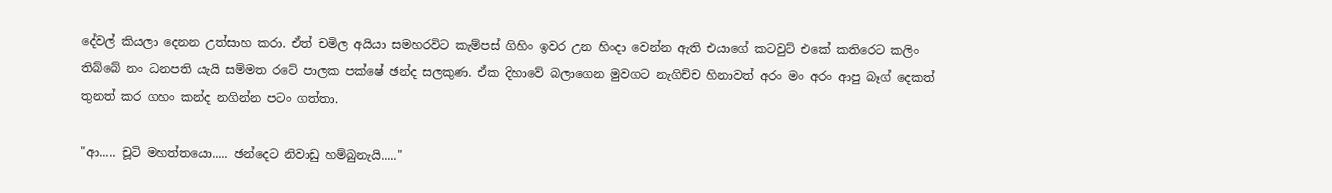දේවල් කියලා දෙනන උත්සාහ කරා. ඒත් චමිල අයියා සමහරවිට කැම්පස් ගිහිං ඉවර උන හිංදා වෙන්න ඇති එයාගේ කටවුට් එකේ කතිරෙට කලිං තිබ්බේ නං ධනපති යැයි සම්මත රටේ පාලක පක්ෂේ ඡන්ද සලකුණ. ඒක දිහාවේ බලාගෙන මුවගට නැගිච්ච හිනාවත් අරං මං අරං ආපු බෑග් දෙකත් තුනත් කර ගහං කන්ද නගින්න පටං ගත්තා.

"ආ..... චූටි මහත්තයො..... ඡන්දෙට නිවාඩු හම්බුනැයි....."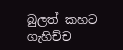බුලත් කහට ගැහිච්ච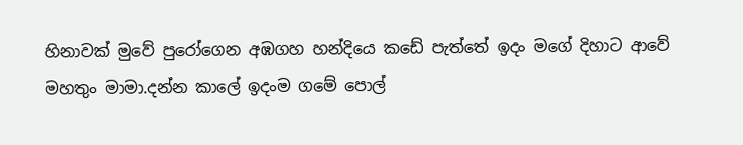හිනාවක් මුවේ පුරෝගෙන අඹගහ හන්දියෙ කඩේ පැත්තේ ඉදං මගේ දිහාට ආවේ මහතුං මාමා.දන්න කාලේ ඉදංම ගමේ පොල්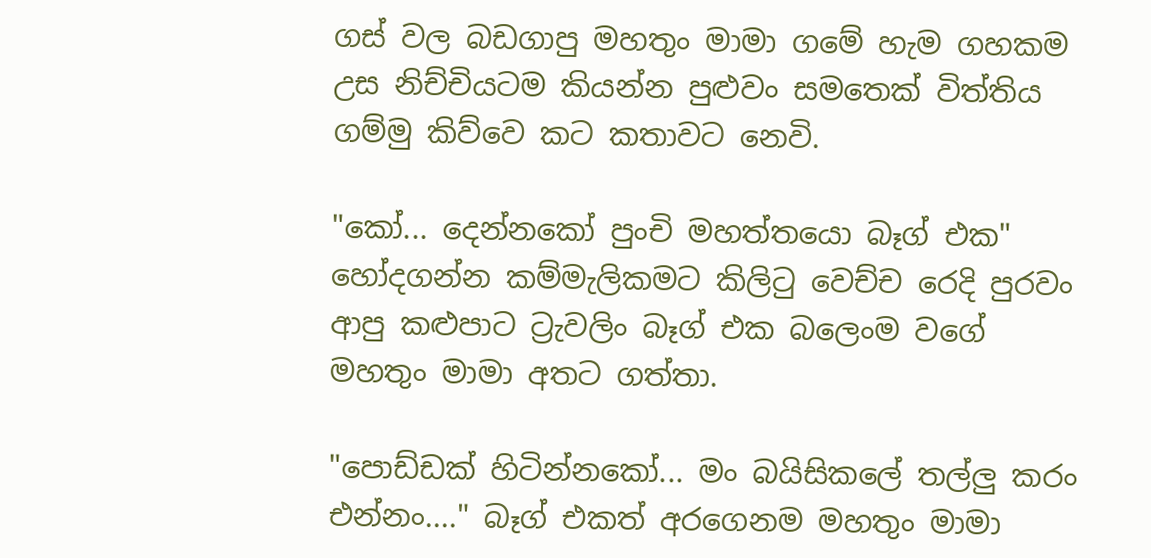ගස් වල බඩගාපු මහතුං මාමා ගමේ හැම ගහකම උස නිච්චියටම කියන්න පුළුවං සමතෙක් විත්තිය ගම්මු කිව්වෙ කට කතාවට නෙවි.

"කෝ... දෙන්නකෝ පුංචි මහත්තයො බෑග් එක" හෝදගන්න කම්මැලිකමට කිලිටු වෙච්ච රෙදි පුරවං ආපු කළුපාට ට්‍රැවලිං බෑග් එක බලෙංම වගේ මහතුං මාමා අතට ගත්තා.

"පොඩ්ඩක් හිටින්නකෝ... මං බයිසිකලේ තල්ලු කරං එන්නං...." බෑග් එකත් අරගෙනම මහතුං මාමා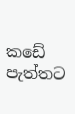කඩේ පැත්තට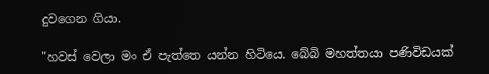දුවගෙන ගියා.

"හවස් වෙලා මං ඒ පැත්තෙ යන්න හිටියෙ. බේබි මහත්තයා පණිවිඩයක්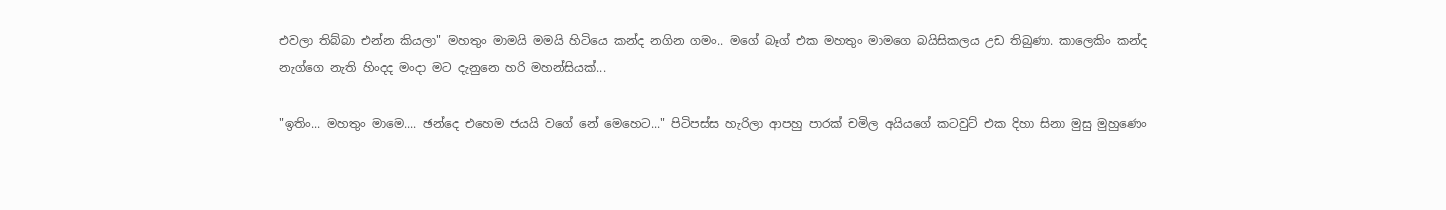එවලා තිබ්බා එන්න කියලා" මහතුං මාමයි මමයි හිටියෙ කන්ද නගින ගමං.. මගේ බෑග් එක මහතුං මාමගෙ බයිසිකලය උඩ තිබුණා. කාලෙකිං කන්ද නැග්ගෙ නැති හිංදද මංදා මට දැනුනෙ හරි මහන්සියක්...

"ඉතිං... මහතුං මාමෙ.... ඡන්දෙ එහෙම ජයයි වගේ නේ මෙහෙට..." පිටිපස්ස හැරිලා ආපහු පාරක් චමිල අයියගේ කටවුට් එක දිහා සිනා මුසු මුහුණෙං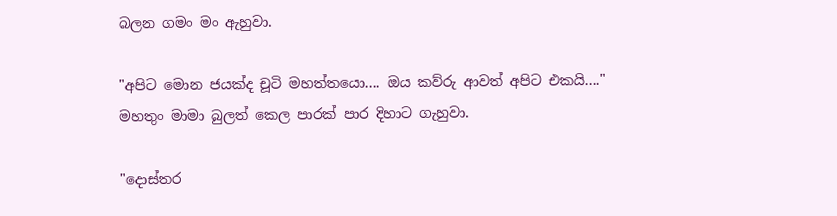බලන ගමං මං ඇහුවා.

"අපිට මොන ජයක්ද චූටි මහත්තයො.... ඔය කව්රු ආවත් අපිට එකයි...." මහතුං මාමා බුලත් කෙල පාරක් පාර දිහාට ගැහුවා.

"දොස්තර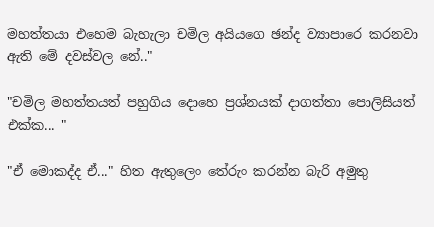මහත්තයා එහෙම බැහැලා චමිල අයියගෙ ඡන්ද ව්‍යාපාරෙ කරනවා ඇති මේ දවස්වල නේ.."

"චමිල මහත්තයත් පහුගිය දොහෙ ප්‍රශ්නයක් දාගත්තා පොලිසියත් එක්ක... "

"ඒ මොකද්ද ඒ..." හිත ඇතුලෙං තේරුං කරන්න බැරි අමුතු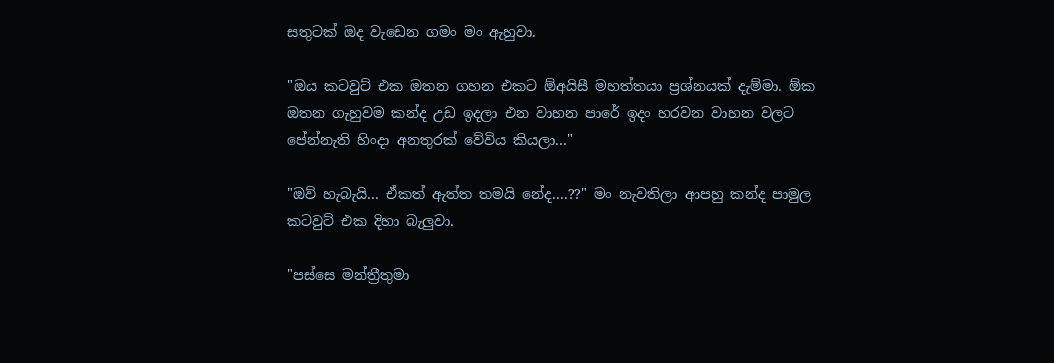සතුටක් ඔද වැඩෙන ගමං මං ඇහුවා.

"ඔය කටවුට් එක ඔතන ගහන එකට ඕඅයිසී මහත්තයා ප්‍රශ්නයක් දැම්මා. ඕක ඔතන ගැහුවම කන්ද උඩ ඉදලා එන වාහන පාරේ ඉදං හරවන වාහන වලට පේන්නැති හිංදා අනතුරක් වේවිය කියලා..."

"ඔව් හැබැයි... ඒකත් ඇත්ත තමයි නේද....??" මං නැවතිලා ආපහු කන්ද පාමුල කටවුට් එක දිහා බැලුවා.

"පස්සෙ මන්ත්‍රීතුමා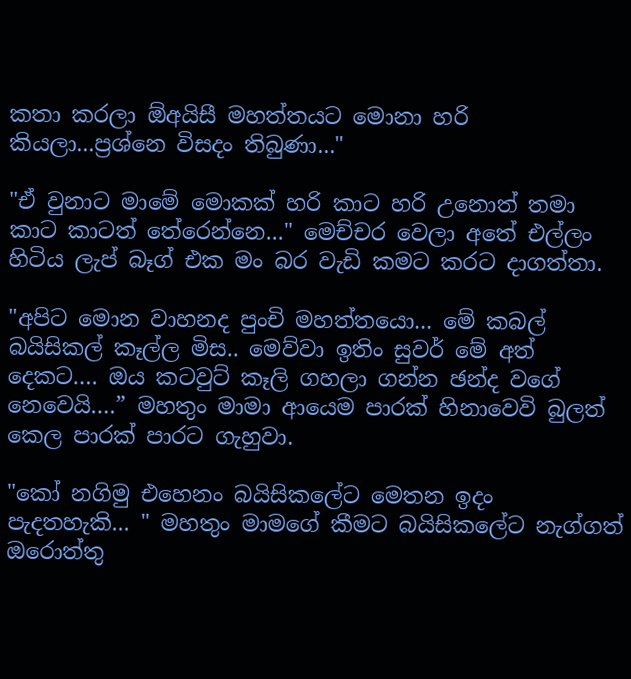කතා කරලා ඕඅයිසී මහත්තයට මොනා හරි කියලා...ප්‍රශ්නෙ විසදං තිබුණා..."

"ඒ වුනාට මාමේ මොකක් හරි කාට හරි උනොත් තමා කාට කාටත් තේරෙන්නෙ..." මෙච්චර වෙලා අතේ එල්ලං හිටිය ලැප් බෑග් එක මං බර වැඩි කමට කරට දාගත්තා.

"අපිට මොන වාහනද පුංචි මහත්තයො... මේ කබල් බයිසිකල් කෑල්ල මිස.. මෙව්වා ඉතිං සුවර් මේ අත් දෙකට…. ඔය කටවුට් කෑලි ගහලා ගන්න ඡන්ද වගේ නෙවෙයි….” මහතුං මාමා ආයෙම පාරක් හිනාවෙවි බුලත් කෙල පාරක් පාරට ගැහුවා.

"කෝ නගිමු එහෙනං බයිසිකලේට මෙතන ඉදං පැදතහැකි... " මහතුං මාමගේ කීමට බයිසිකලේට නැග්ගත් ඔරොත්තු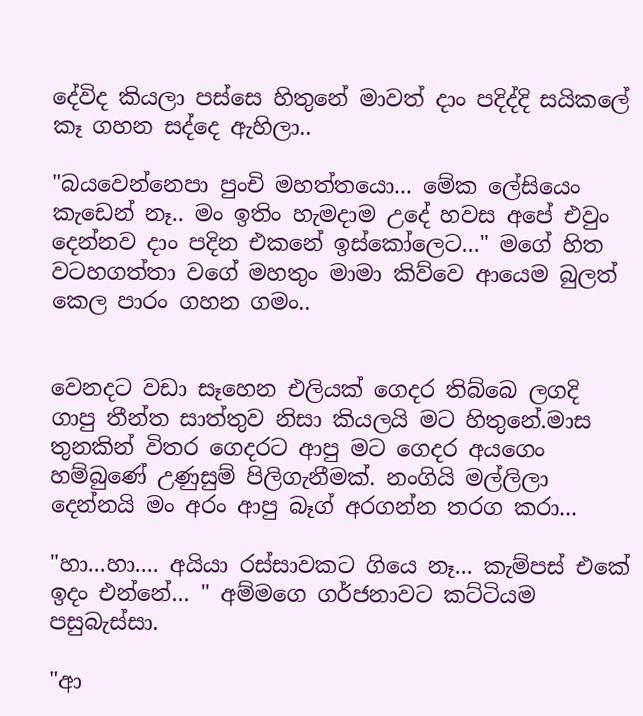දේවිද කියලා පස්සෙ හිතුනේ මාවත් දාං පදිද්දි සයිකලේ කෑ ගහන සද්දෙ ඇහිලා..

"බයවෙන්නෙපා පුංචි මහත්තයො... මේක ලේසියෙං කැඩෙන් නෑ.. මං ඉතිං හැමදාම උදේ හවස අපේ එවුං දෙන්නව දාං පදින එකනේ ඉස්කෝලෙට..." මගේ හිත වටහගත්තා වගේ මහතුං මාමා කිව්වෙ ආයෙම බුලත් කෙල පාරං ගහන ගමං..


වෙනදට වඩා සෑහෙන එලියක් ගෙදර තිබ්බෙ ලගදි ගාපු තීන්ත සාත්තුව නිසා කියලයි මට හිතුනේ.මාස තුනකින් විතර ගෙදරට ආපු මට ගෙදර අයගෙං හම්බුණේ උණුසුම් පිලිගැනීමක්. නංගියි මල්ලිලා දෙන්නයි මං අරං ආපු බෑග් අරගන්න තරග කරා...

"හා...හා.... අයියා රස්සාවකට ගියෙ නෑ... කැම්පස් එකේ ඉදං එන්නේ... " අම්මගෙ ගර්ජනාවට කට්ටියම පසුබැස්සා.

"ආ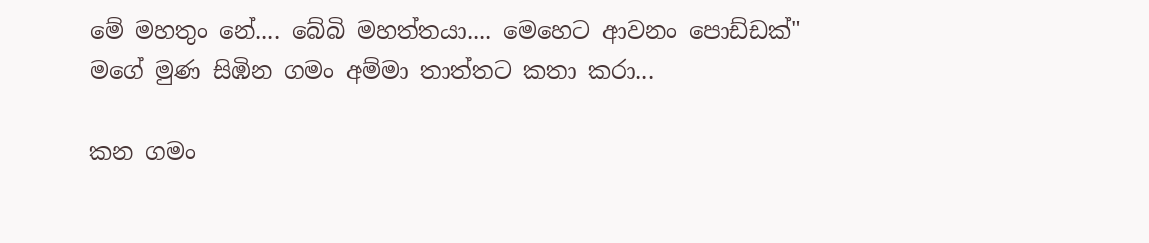මේ මහතුං නේ.... බේබි මහත්තයා.... මෙහෙට ආවනං පොඩ්ඩක්" මගේ මුණ සිඹින ගමං අම්මා තාත්තට කතා කරා...

කන ගමං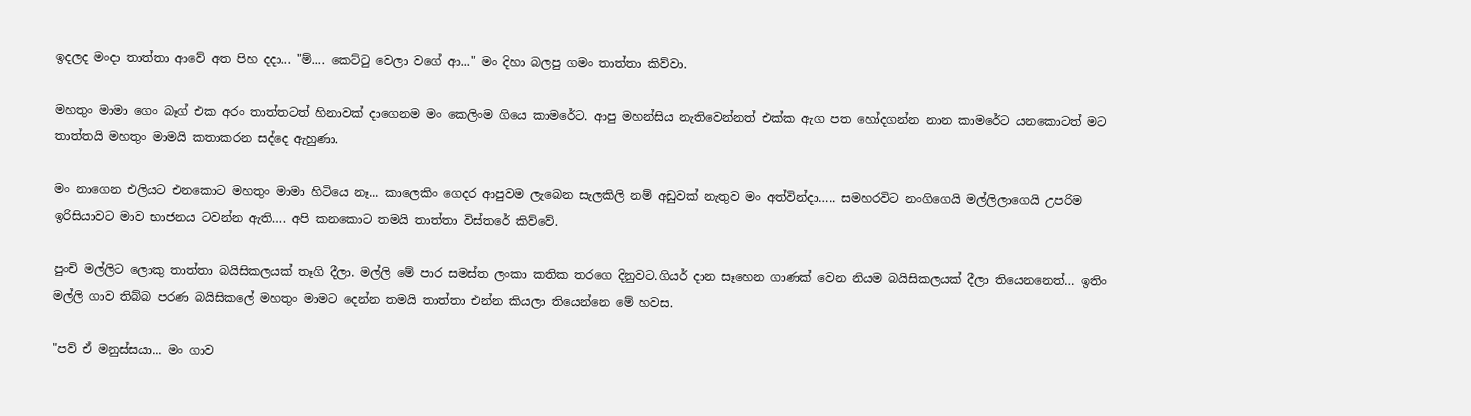ඉදලද මංදා තාත්තා ආවේ අත පිහ දදා... "ම්.... කෙට්ටු වෙලා වගේ ආ..." මං දිහා බලපු ගමං තාත්තා කිව්වා.

මහතුං මාමා ගෙං බෑග් එක අරං තාත්තටත් හිනාවක් දාගෙනම මං කෙලිංම ගියෙ කාමරේට. ආපු මහන්සිය නැතිවෙන්නත් එක්ක ඇග පත හෝදගන්න නාන කාමරේට යනකොටත් මට තාත්තයි මහතුං මාමයි කතාකරන සද්දෙ ඇහුණා.

මං නාගෙන එලියට එනකොට මහතුං මාමා හිටියෙ නෑ... කාලෙකිං ගෙදර ආපුවම ලැබෙන සැලකිලි නම් අඩුවක් නැතුව මං අත්වින්දා….. සමහරවිට නංගිගෙයි මල්ලිලාගෙයි උපරිම ඉරිසියාවට මාව භාජනය ටවන්න ඇති…. අපි කනකොට තමයි තාත්තා විස්තරේ කිව්වේ.

පුංචි මල්ලිට ලොකු තාත්තා බයිසිකලයක් තෑගි දීලා. මල්ලි මේ පාර සමස්ත ලංකා කතික තරගෙ දිනුවට.ගියර් දාන සෑහෙන ගාණක් වෙන නියම බයිසිකලයක් දීලා තියෙනනෙත්… ඉතිං මල්ලි ගාව තිබ්බ පරණ බයිසිකලේ මහතුං මාමට දෙන්න තමයි තාත්තා එන්න කියලා තියෙන්නෙ මේ හවස.

"පව් ඒ මනුස්සයා... මං ගාව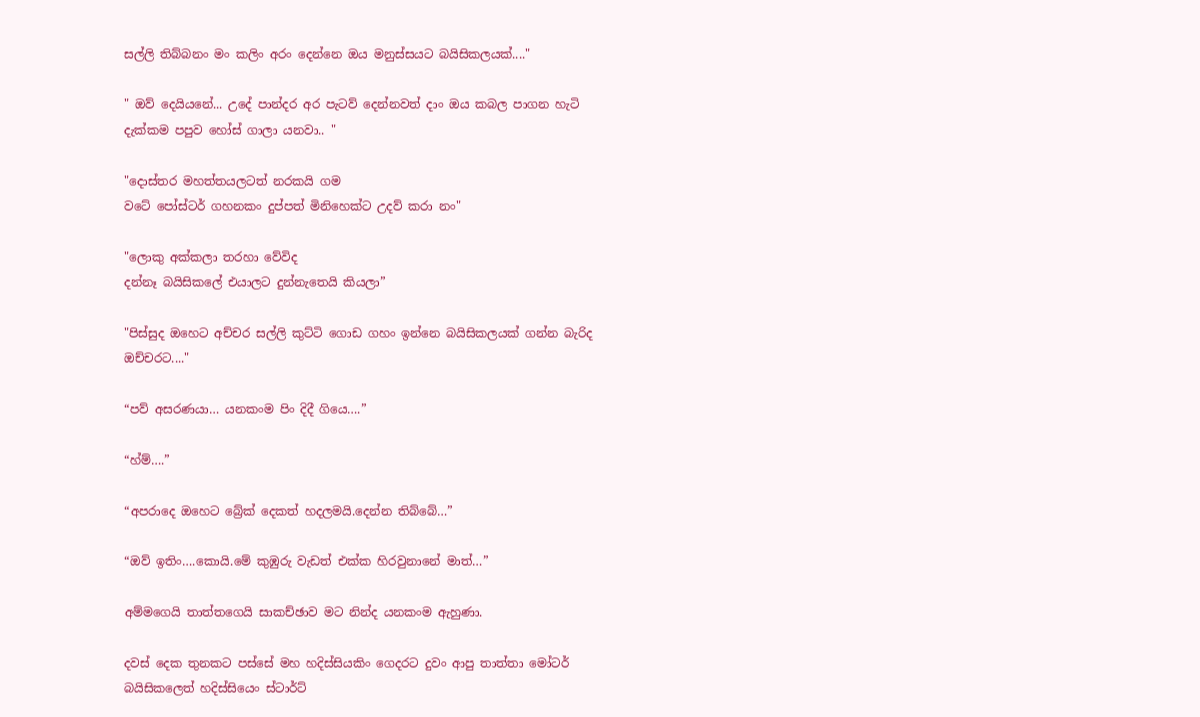සල්ලි තිබ්බනං මං කලිං අරං දෙන්නෙ ඔය මනුස්සයට බයිසිකලයක්...."

" ඔව් දෙයියනේ... උදේ පාන්දර අර පැටව් දෙන්නවත් දාං ඔය කබල පාගන හැටි දැක්කම පපුව හෝස් ගාලා යනවා.. "

"දොස්තර මහත්තයලටත් නරකයි ගම
වටේ පෝස්ටර් ගහනකං දුප්පත් මිනිහෙක්ට උදව් කරා නං"

"ලොකු අක්කලා තරහා වේවිද
දන්නෑ බයිසිකලේ එයාලට දුන්නැතෙයි කියලා”

"පිස්සුද ඔහෙට අච්චර සල්ලි කුට්ටි ගොඩ ගහං ඉන්නෙ බයිසිකලයක් ගන්න බැරිද ඔච්චරට...."

“පව් අසරණයා… යනකංම පිං දිදී ගියෙ….”

“හ්ම්….”

“අපරාදෙ ඔහෙට බ්‍රේක් දෙකත් හදලමයි.දෙන්න තිබ්බේ…”

“ඔව් ඉතිං….කොයි.මේ කුඹුරු වැඩත් එක්ක හිරවුනානේ මාත්…”

අම්මගෙයි තාත්තගෙයි සාකච්ඡාව මට නින්ද යනකංම ඇහුණා.

දවස් දෙක තුනකට පස්සේ මහ හදිස්සියකිං ගෙදරට දුවං ආපු තාත්තා මෝටර් බයිසිකලෙත් හදිස්සියෙං ස්ටාර්ට්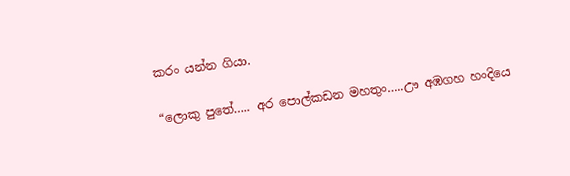කරං යන්න ගියා.

“ලොකු පුතේ….. අර පොල්කඩන මහතුං…..ඌ අඹගහ හංදියෙ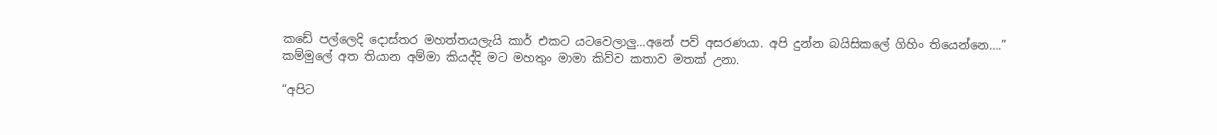කඩේ පල්ලෙදි දොස්තර මහත්තයලැයි කාර් එකට යටවෙලාලු…අනේ පව් අසරණයා. අපි දුන්න බයිසිකලේ ගිහිං තියෙන්නෙ….”
කම්මුලේ අත තියාන අම්මා කියද්දි මට මහතුං මාමා කිව්ව කතාව මතක් උනා.

“අපිට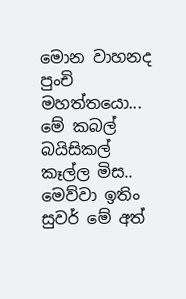මොන වාහනද පුංචි මහත්තයො... මේ කබල් බයිසිකල් කෑල්ල මිස.. මෙව්වා ඉතිං සුවර් මේ අත්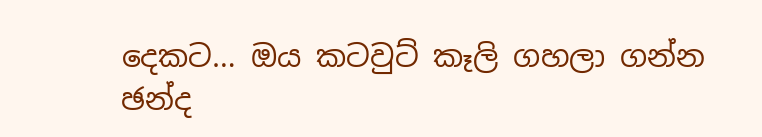දෙකට… ඔය කටවුට් කෑලි ගහලා ගන්න ඡන්ද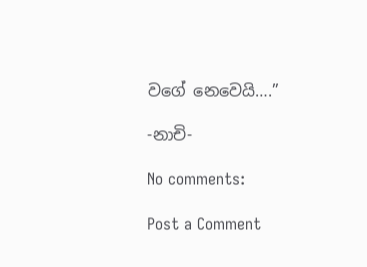වගේ නෙවෙයි….”

-නාචි-

No comments:

Post a Comment